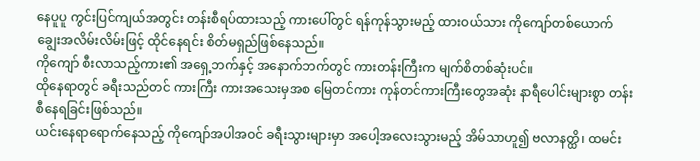နေပူပူ ကွင်းပြင်ကျယ်အတွင်း တန်းစီရပ်ထားသည့် ကားပေါ်တွင် ရန်ကုန်သွားမည့် ထားဝယ်သား ကိုကျော်တစ်ယောက် ချွေးအလိမ်းလိမ်းဖြင့် ထိုင်နေရင်း စိတ်မရှည်ဖြစ်နေသည်။
ကိုကျော် စီးလာသည့်ကား၏ အရှေ့ဘက်နှင့် အနောက်ဘက်တွင် ကားတန်းကြီးက မျက်စိတစ်ဆုံးပင်။
ထိုနေရာတွင် ခရီးသည်တင် ကားကြီး ကားအသေးမှအစ မြေတင်ကား ကုန်တင်ကားကြီးတွေအဆုံး နာရီပေါင်းများစွာ တန်းစီနေရခြင်းဖြစ်သည်။
ယင်းနေရာရောက်နေသည့် ကိုကျော်အပါအဝင် ခရီးသွားများမှာ အပေါ့အလေးသွားမည့် အိမ်သာဟူ၍ ဗလာနတ္ထိ၊ ထမင်း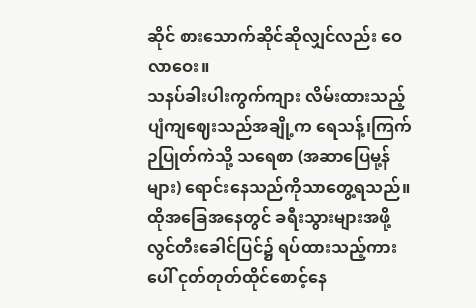ဆိုင် စားသောက်ဆိုင်ဆိုလျှင်လည်း ဝေလာဝေး။
သနပ်ခါးပါးကွက်ကျား လိမ်းထားသည့် ပျံကျဈေးသည်အချို့က ရေသန့်၊ကြက်ဉပြုတ်ကဲသို့ သရေစာ (အဆာပြေမု့န်များ) ရောင်းနေသည်ကိုသာတွေ့ရသည်။
ထိုအခြေအနေတွင် ခရီးသွားများအဖို့ လွင်တီးခေါင်ပြင်၌ ရပ်ထားသည့်ကားပေါ် ငုတ်တုတ်ထိုင်စောင့်နေ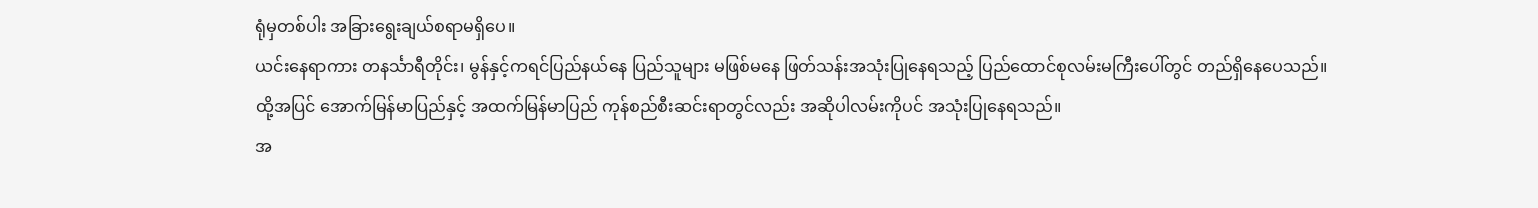ရုံမှတစ်ပါး အခြားရွေးချယ်စရာမရှိပေ။
ယင်းနေရာကား တနင်္သာရီတိုင်း၊ မွန်နှင့်ကရင်ပြည်နယ်နေ ပြည်သူများ မဖြစ်မနေ ဖြတ်သန်းအသုံးပြုနေရသည့် ပြည်ထောင်စုလမ်းမကြီးပေါ်တွင် တည်ရှိနေပေသည်။
ထို့အပြင် အောက်မြန်မာပြည်နှင့် အထက်မြန်မာပြည် ကုန်စည်စီးဆင်းရာတွင်လည်း အဆိုပါလမ်းကိုပင် အသုံးပြုနေရသည်။
အ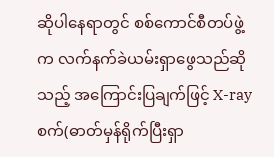ဆိုပါနေရာတွင် စစ်ကောင်စီတပ်ဖွဲ့က လက်နက်ခဲယမ်းရှာဖွေသည်ဆိုသည့် အကြောင်းပြချက်ဖြင့် X-ray စက်(ဓာတ်မှန်ရိုက်ပြီးရှာ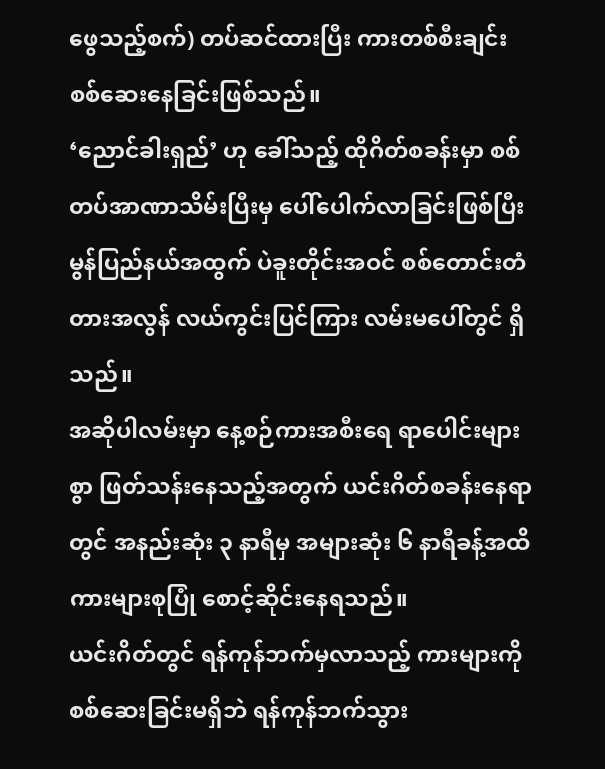ဖွေသည့်စက်) တပ်ဆင်ထားပြီး ကားတစ်စီးချင်း စစ်ဆေးနေခြင်းဖြစ်သည်။
‘ညောင်ခါးရှည်’ ဟု ခေါ်သည့် ထိုဂိတ်စခန်းမှာ စစ်တပ်အာဏာသိမ်းပြီးမှ ပေါ်ပေါက်လာခြင်းဖြစ်ပြီး မွန်ပြည်နယ်အထွက် ပဲခူးတိုင်းအဝင် စစ်တောင်းတံတားအလွန် လယ်ကွင်းပြင်ကြား လမ်းမပေါ်တွင် ရှိသည်။
အဆိုပါလမ်းမှာ နေ့စဉ်ကားအစီးရေ ရာပေါင်းများစွာ ဖြတ်သန်းနေသည့်အတွက် ယင်းဂိတ်စခန်းနေရာတွင် အနည်းဆုံး ၃ နာရီမှ အများဆုံး ၆ နာရီခန့်အထိ ကားများစုပြုံ စောင့်ဆိုင်းနေရသည်။
ယင်းဂိတ်တွင် ရန်ကုန်ဘက်မှလာသည့် ကားများကို စစ်ဆေးခြင်းမရှိဘဲ ရန်ကုန်ဘက်သွား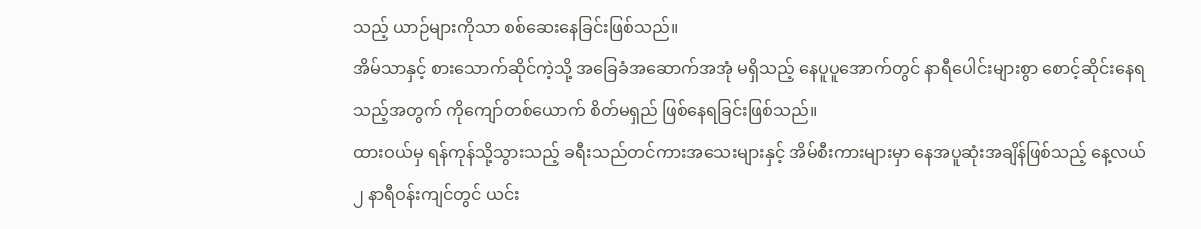သည့် ယာဉ်များကိုသာ စစ်ဆေးနေခြင်းဖြစ်သည်။
အိမ်သာနှင့် စားသောက်ဆိုင်ကဲ့သို့ အခြေခံအဆောက်အအုံ မရှိသည့် နေပူပူအောက်တွင် နာရီပေါင်းများစွာ စောင့်ဆိုင်းနေရသည့်အတွက် ကိုကျော်တစ်ယောက် စိတ်မရှည် ဖြစ်နေရခြင်းဖြစ်သည်။
ထားဝယ်မှ ရန်ကုန်သို့သွားသည့် ခရီးသည်တင်ကားအသေးများနှင့် အိမ်စီးကားများမှာ နေအပူဆုံးအချိန်ဖြစ်သည့် နေ့လယ် ၂ နာရီဝန်းကျင်တွင် ယင်း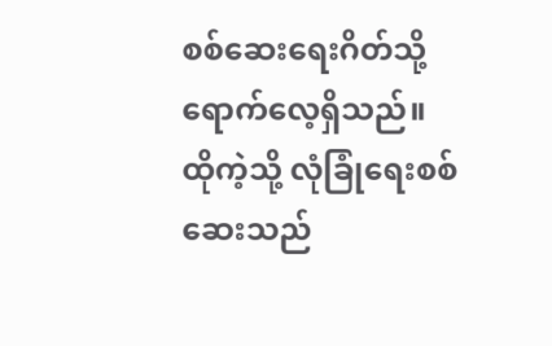စစ်ဆေးရေးဂိတ်သို့ ရောက်လေ့ရှိသည်။
ထိုကဲ့သို့ လုံခြုံရေးစစ်ဆေးသည်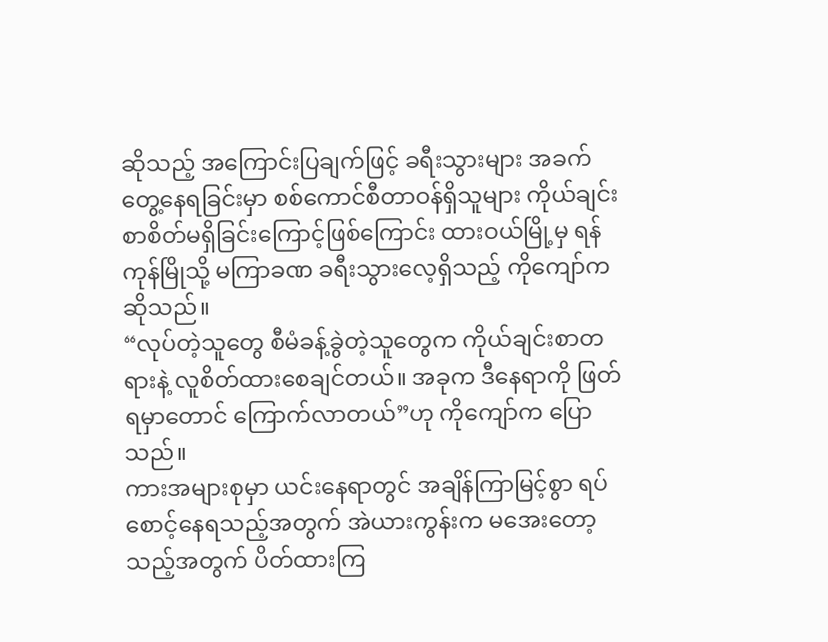ဆိုသည့် အကြောင်းပြချက်ဖြင့် ခရီးသွားများ အခက်တွေ့နေရခြင်းမှာ စစ်ကောင်စီတာဝန်ရှိသူများ ကိုယ်ချင်းစာစိတ်မရှိခြင်းကြောင့်ဖြစ်ကြောင်း ထားဝယ်မြို့မှ ရန်ကုန်မြိုသို့ မကြာခဏ ခရီးသွားလေ့ရှိသည့် ကိုကျော်က ဆိုသည်။
“လုပ်တဲ့သူတွေ စီမံခန့်ခွဲတဲ့သူတွေက ကိုယ်ချင်းစာတရားနဲ့ လူစိတ်ထားစေချင်တယ်။ အခုက ဒီနေရာကို ဖြတ်ရမှာတောင် ကြောက်လာတယ်”ဟု ကိုကျော်က ပြောသည်။
ကားအများစုမှာ ယင်းနေရာတွင် အချိန်ကြာမြင့်စွာ ရပ်စောင့်နေရသည့်အတွက် အဲယားကွန်းက မအေးတော့သည့်အတွက် ပိတ်ထားကြ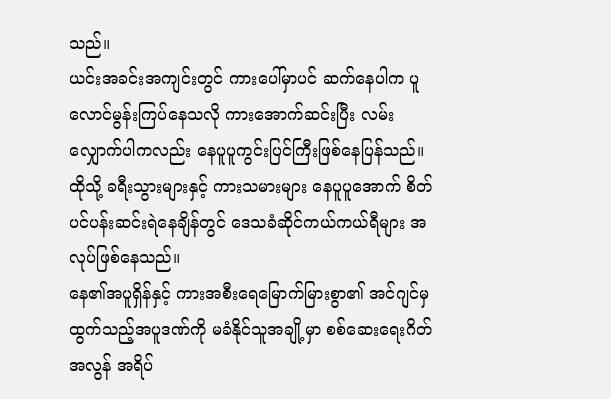သည်။
ယင်းအခင်းအကျင်းတွင် ကားပေါ်မှာပင် ဆက်နေပါက ပူလောင်မွန်းကြပ်နေသလို ကားအောက်ဆင်းပြီး လမ်းလျှောက်ပါကလည်း နေပူပူကွင်းပြင်ကြီးဖြစ်နေပြန်သည်။
ထိုသို့ ခရီးသွားများနှင့် ကားသမားများ နေပူပူအောက် စိတ်ပင်ပန်းဆင်းရဲနေချိန်တွင် ဒေသခံဆိုင်ကယ်ကယ်ရီများ အလုပ်ဖြစ်နေသည်။
နေ၏အပူရှိန်နှင့် ကားအစီးရေမြောက်မြားစွာ၏ အင်ဂျင်မှထွက်သည့်အပူဒဏ်ကို မခံနိုင်သူအချို့မှာ စစ်ဆေးရေးဂိတ်အလွန် အရိပ်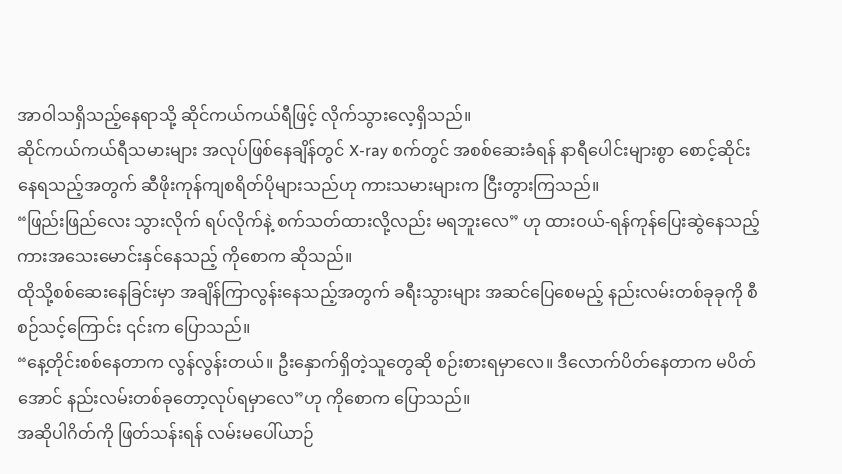အာဝါသရှိသည့်နေရာသို့ ဆိုင်ကယ်ကယ်ရီဖြင့် လိုက်သွားလေ့ရှိသည်။
ဆိုင်ကယ်ကယ်ရီသမားများ အလုပ်ဖြစ်နေချိန်တွင် X-ray စက်တွင် အစစ်ဆေးခံရန် နာရီပေါင်းများစွာ စောင့်ဆိုင်းနေရသည့်အတွက် ဆီဖိုးကုန်ကျစရိတ်ပိုများသည်ဟု ကားသမားများက ငြီးတွားကြသည်။
“ဖြည်းဖြည်လေး သွားလိုက် ရပ်လိုက်နဲ့ စက်သတ်ထားလို့လည်း မရဘူးလေ” ဟု ထားဝယ်-ရန်ကုန်ပြေးဆွဲနေသည့် ကားအသေးမောင်းနှင်နေသည့် ကိုစောက ဆိုသည်။
ထိုသို့စစ်ဆေးနေခြင်းမှာ အချိန်ကြာလွန်းနေသည့်အတွက် ခရီးသွားများ အဆင်ပြေစေမည့် နည်းလမ်းတစ်ခုခုကို စီစဉ်သင့်ကြောင်း ၎င်းက ပြောသည်။
“နေ့တိုင်းစစ်နေတာက လွန်လွန်းတယ်။ ဦးနှောက်ရှိတဲ့သူတွေဆို စဉ်းစားရမှာလေ။ ဒီလောက်ပိတ်နေတာက မပိတ်အောင် နည်းလမ်းတစ်ခုတော့လုပ်ရမှာလေ”ဟု ကိုစောက ပြောသည်။
အဆိုပါဂိတ်ကို ဖြတ်သန်းရန် လမ်းမပေါ်ယာဉ်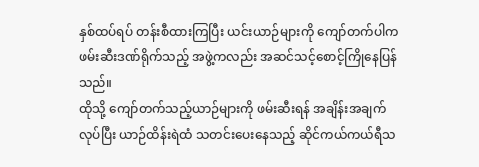နှစ်ထပ်ရပ် တန်းစီထားကြပြီး ယင်းယာဉ်များကို ကျော်တက်ပါက ဖမ်းဆီးဒဏ်ရိုက်သည့် အဖွဲ့ကလည်း အဆင်သင့်စောင့်ကြိုနေပြန်သည်။
ထိုသို့ ကျော်တက်သည့်ယာဉ်များကို ဖမ်းဆီးရန် အချိန်းအချက်လုပ်ပြီး ယာဉ်ထိန်းရဲထံ သတင်းပေးနေသည့် ဆိုင်ကယ်ကယ်ရီသ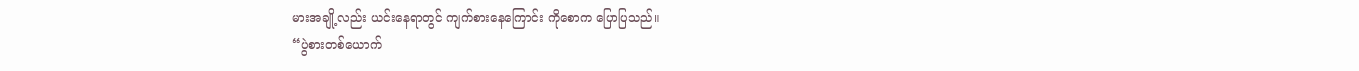မားအချို့လည်း ယင်းနေရာတွင် ကျက်စားနေကြောင်း ကိုစောက ပြောပြသည်။
“ပွဲစားတစ်ယောက်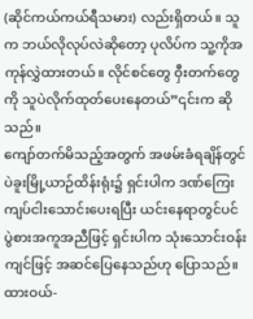(ဆိုင်ကယ်ကယ်ရီသမား) လည်းရှိတယ်။ သူက ဘယ်လိုလုပ်လဲဆိုတော့ ပုလိပ်က သူ့ကိုအကုန်လွှဲထားတယ်။ လိုင်စင်တွေ ဝှီးတက်တွေကို သူပဲလိုက်ထုတ်ပေးနေတယ်”၎င်းက ဆိုသည်။
ကျော်တက်မိသည့်အတွက် အဖမ်းခံရချိန်တွင် ပဲခူးမြို့ယာဉ်ထိန်းရုံး၌ ရှင်းပါက ဒဏ်ကြေး ကျပ်ငါးသောင်းပေးရပြီး ယင်းနေရာတွင်ပင် ပွဲစားအကူအညီဖြင့် ရှင်းပါက သုံးသောင်းဝန်းကျင်ဖြင့် အဆင်ပြေနေသည်ဟု ပြောသည်။
ထားဝယ်-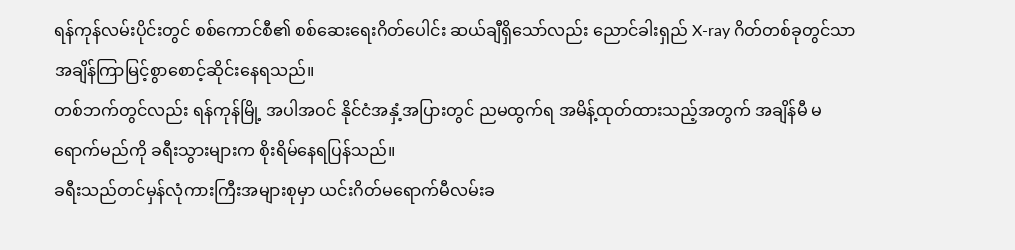ရန်ကုန်လမ်းပိုင်းတွင် စစ်ကောင်စီ၏ စစ်ဆေးရေးဂိတ်ပေါင်း ဆယ်ချီရှိသော်လည်း ညောင်ခါးရှည် X-ray ဂိတ်တစ်ခုတွင်သာ အချိန်ကြာမြင့်စွာစောင့်ဆိုင်းနေရသည်။
တစ်ဘက်တွင်လည်း ရန်ကုန်မြို့ အပါအဝင် နိုင်ငံအနှံ့အပြားတွင် ညမထွက်ရ အမိန့်ထုတ်ထားသည့်အတွက် အချိန်မီ မရောက်မည်ကို ခရီးသွားများက စိုးရိမ်နေရပြန်သည်။
ခရီးသည်တင်မှန်လုံကားကြီးအများစုမှာ ယင်းဂိတ်မရောက်မီလမ်းခ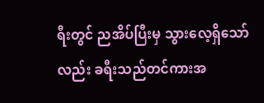ရီးတွင် ညအိပ်ပြီးမှ သွားလေ့ရှိသော်လည်း ခရီးသည်တင်ကားအ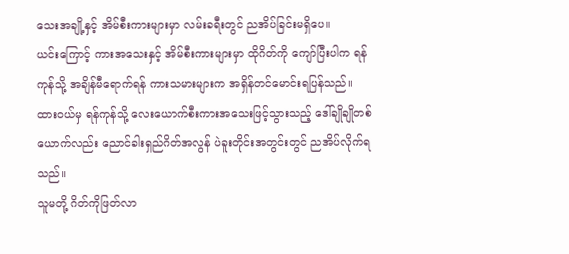သေးအချို့နှင့် အိမ်စီးကားများမှာ လမ်းခရီးတွင် ညအိပ်ခြင်းမရှိပေ။
ယင်းကြောင့် ကားအသေးနှင့် အိမ်စီးကားများမှာ ထိုဂိတ်ကို ကျော်ပြီးပါက ရန်ကုန်သို့ အချိန်မီရောက်ရန် ကားသမားများက အရှိန်တင်မောင်းရပြန်သည်။
ထားဝယ်မှ ရန်ကုန်သို့ လေးယောက်စီးကားအသေးဖြင့်သွားသည့် ဒေါ်ချိုချိုတစ်ယောက်လည်း ညောင်ခါးရှည်ဂိတ်အလွန် ပဲခူးတိုင်းအတွင်းတွင် ညအိပ်လိုက်ရသည်။
သူမတို့ ဂိတ်ကိုဖြတ်လာ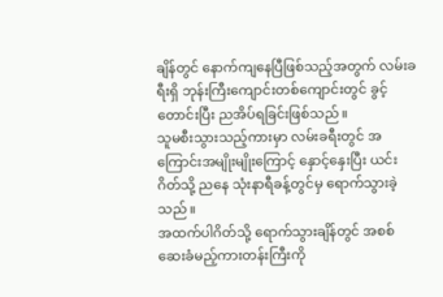ချိန်တွင် နောက်ကျနေပြီဖြစ်သည့်အတွက် လမ်းခရီးရှိ ဘုန်းကြီးကျောင်းတစ်ကျောင်းတွင် ခွင့်တောင်းပြီး ညအိပ်ရခြင်းဖြစ်သည်။
သူမစီးသွားသည့်ကားမှာ လမ်းခရီးတွင် အကြောင်းအမျိုးမျိုးကြောင့် နှောင့်နှေးပြီး ယင်းဂိတ်သို့ ညနေ သုံးနာရီခန့်တွင်မှ ရောက်သွားခဲ့သည်။
အထက်ပါဂိတ်သို့ ရောက်သွားချိန်တွင် အစစ်ဆေးခံမည့်ကားတန်းကြီးကို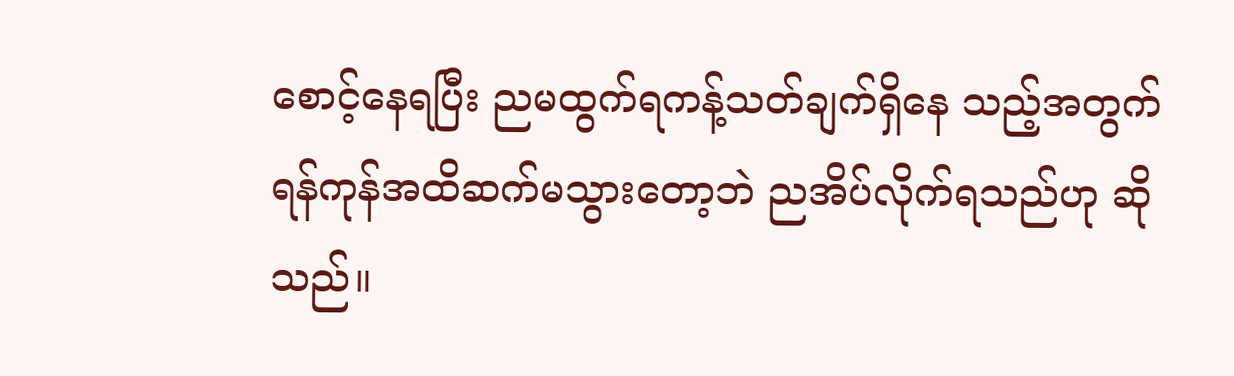စောင့်နေရပြီး ညမထွက်ရကန့်သတ်ချက်ရှိနေ သည့်အတွက် ရန်ကုန်အထိဆက်မသွားတော့ဘဲ ညအိပ်လိုက်ရသည်ဟု ဆိုသည်။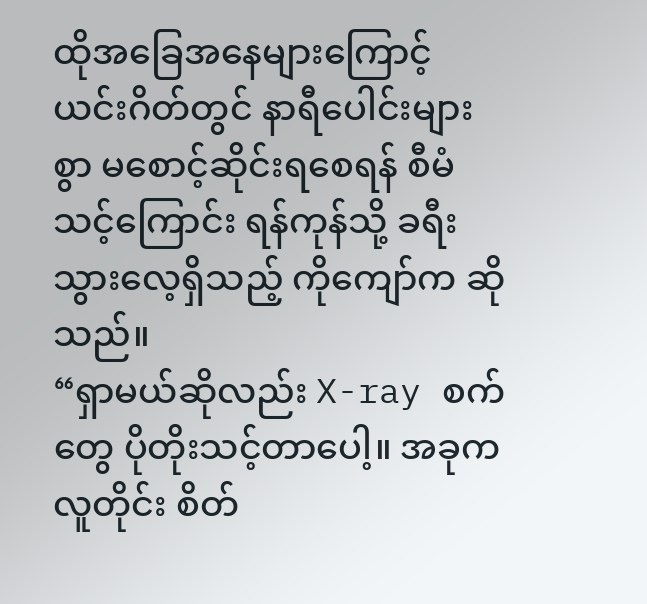ထိုအခြေအနေများကြောင့် ယင်းဂိတ်တွင် နာရီပေါင်းများစွာ မစောင့်ဆိုင်းရစေရန် စီမံသင့်ကြောင်း ရန်ကုန်သို့ ခရီးသွားလေ့ရှိသည့် ကိုကျော်က ဆိုသည်။
“ရှာမယ်ဆိုလည်း X-ray စက်တွေ ပိုတိုးသင့်တာပေါ့။ အခုကလူတိုင်း စိတ်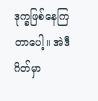ဒုက္ခဖြစ်နေကြတာပေါ့။ အဲဒီဂိတ်မှာ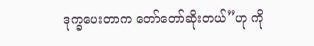ဒုက္ခပေးတာက တော်တော်ဆိုးတယ်”ဟု ကို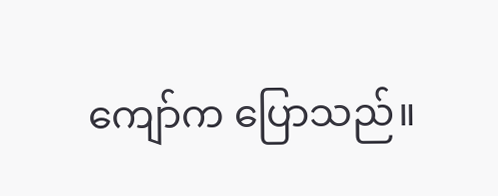ကျော်က ပြောသည်။